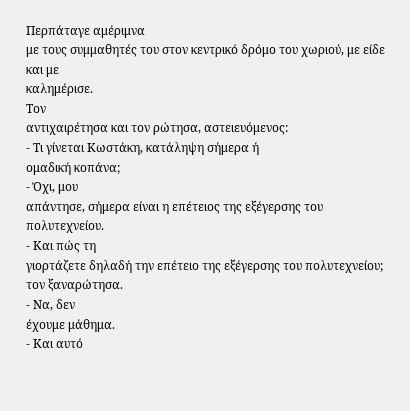Περπάταγε αμέριμνα
με τους συμμαθητές του στον κεντρικό δρόμο του χωριού, με είδε και με
καλημέρισε.
Τον
αντιχαιρέτησα και τον ρώτησα, αστειευόμενος:
- Τι γίνεται Κωστάκη, κατάληψη σήμερα ή
ομαδική κοπάνα;
- Όχι, μου
απάντησε, σήμερα είναι η επέτειος της εξέγερσης του πολυτεχνείου.
- Και πώς τη
γιορτάζετε δηλαδή την επέτειο της εξέγερσης του πολυτεχνείου; τον ξαναρώτησα.
- Να, δεν
έχουμε μάθημα.
- Και αυτό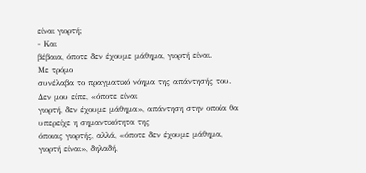είναι γιορτή;
- Και
βέβαια, όποτε δεν έχουμε μάθημα, γιορτή είναι.
Με τρόμο
συνέλαβα το πραγματικό νόημα της απάντησής του. Δεν μου είπε, «όποτε είναι
γιορτή, δεν έχουμε μάθημα», απάντηση στην οποία θα υπερείχε η σημαντικότητα της
όποιας γιορτής, αλλά, «όποτε δεν έχουμε μάθημα, γιορτή είναι», δηλαδή,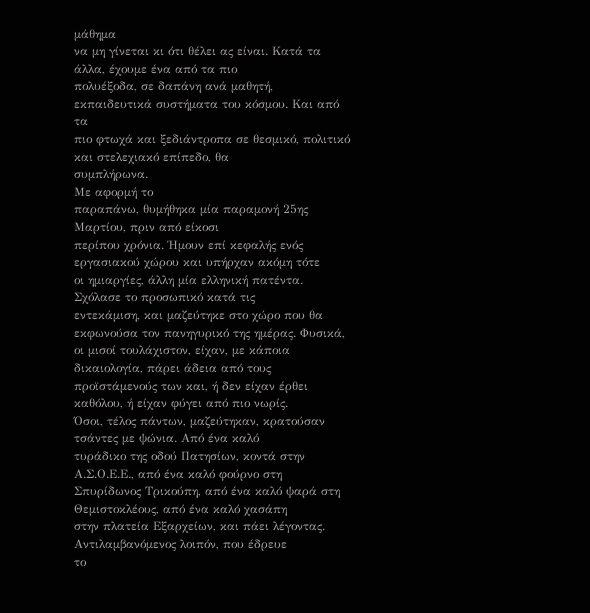μάθημα
να μη γίνεται κι ότι θέλει ας είναι. Κατά τα άλλα, έχουμε ένα από τα πιο
πολυέξοδα, σε δαπάνη ανά μαθητή, εκπαιδευτικά συστήματα του κόσμου. Και από τα
πιο φτωχά και ξεδιάντροπα σε θεσμικό, πολιτικό και στελεχιακό επίπεδο, θα
συμπλήρωνα.
Με αφορμή το
παραπάνω, θυμήθηκα μία παραμονή 25ης Μαρτίου, πριν από είκοσι
περίπου χρόνια. Ήμουν επί κεφαλής ενός εργασιακού χώρου και υπήρχαν ακόμη τότε
οι ημιαργίες, άλλη μία ελληνική πατέντα. Σχόλασε το προσωπικό κατά τις
εντεκάμιση, και μαζεύτηκε στο χώρο που θα εκφωνούσα τον πανηγυρικό της ημέρας. Φυσικά,
οι μισοί τουλάχιστον, είχαν, με κάποια δικαιολογία, πάρει άδεια από τους
προϊστάμενούς των και, ή δεν είχαν έρθει καθόλου, ή είχαν φύγει από πιο νωρίς.
Όσοι, τέλος πάντων, μαζεύτηκαν, κρατούσαν τσάντες με ψώνια. Από ένα καλό
τυράδικο της οδού Πατησίων, κοντά στην Α.Σ.Ο.Ε.Ε., από ένα καλό φούρνο στη
Σπυρίδωνος Τρικούπη, από ένα καλό ψαρά στη Θεμιστοκλέους, από ένα καλό χασάπη
στην πλατεία Εξαρχείων, και πάει λέγοντας. Αντιλαμβανόμενος λοιπόν, που έδρευε
το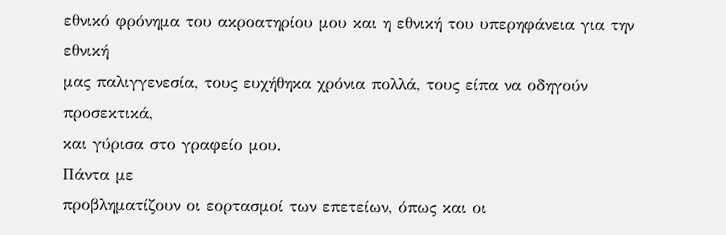εθνικό φρόνημα του ακροατηρίου μου και η εθνική του υπερηφάνεια για την εθνική
μας παλιγγενεσία, τους ευχήθηκα χρόνια πολλά, τους είπα να οδηγούν προσεκτικά,
και γύρισα στο γραφείο μου.
Πάντα με
προβληματίζουν οι εορτασμοί των επετείων, όπως και οι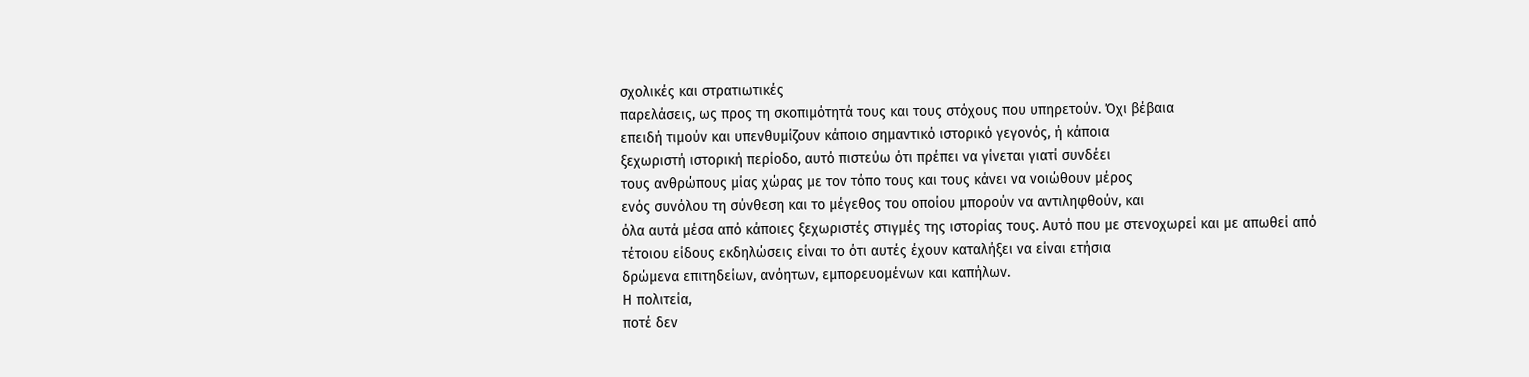σχολικές και στρατιωτικές
παρελάσεις, ως προς τη σκοπιμότητά τους και τους στόχους που υπηρετούν. Όχι βέβαια
επειδή τιμούν και υπενθυμίζουν κάποιο σημαντικό ιστορικό γεγονός, ή κάποια
ξεχωριστή ιστορική περίοδο, αυτό πιστεύω ότι πρέπει να γίνεται γιατί συνδέει
τους ανθρώπους μίας χώρας με τον τόπο τους και τους κάνει να νοιώθουν μέρος
ενός συνόλου τη σύνθεση και το μέγεθος του οποίου μπορούν να αντιληφθούν, και
όλα αυτά μέσα από κάποιες ξεχωριστές στιγμές της ιστορίας τους. Αυτό που με στενοχωρεί και με απωθεί από
τέτοιου είδους εκδηλώσεις είναι το ότι αυτές έχουν καταλήξει να είναι ετήσια
δρώμενα επιτηδείων, ανόητων, εμπορευομένων και καπήλων.
Η πολιτεία,
ποτέ δεν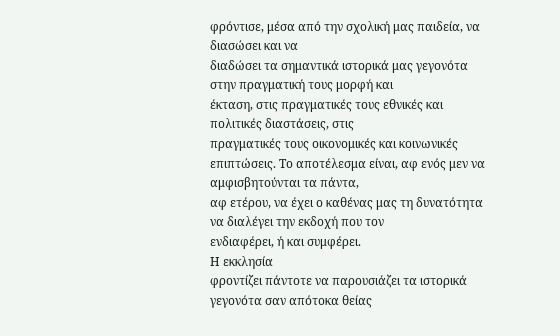φρόντισε, μέσα από την σχολική μας παιδεία, να διασώσει και να
διαδώσει τα σημαντικά ιστορικά μας γεγονότα στην πραγματική τους μορφή και
έκταση, στις πραγματικές τους εθνικές και πολιτικές διαστάσεις, στις
πραγματικές τους οικονομικές και κοινωνικές
επιπτώσεις. Το αποτέλεσμα είναι, αφ ενός μεν να αμφισβητούνται τα πάντα,
αφ ετέρου, να έχει ο καθένας μας τη δυνατότητα να διαλέγει την εκδοχή που τον
ενδιαφέρει, ή και συμφέρει.
Η εκκλησία
φροντίζει πάντοτε να παρουσιάζει τα ιστορικά γεγονότα σαν απότοκα θείας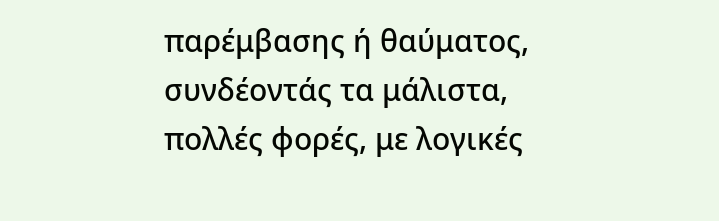παρέμβασης ή θαύματος, συνδέοντάς τα μάλιστα, πολλές φορές, με λογικές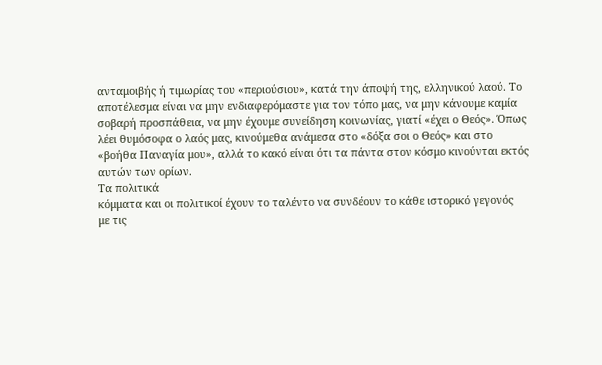ανταμοιβής ή τιμωρίας του «περιούσιου», κατά την άποψή της, ελληνικού λαού. Το
αποτέλεσμα είναι να μην ενδιαφερόμαστε για τον τόπο μας, να μην κάνουμε καμία
σοβαρή προσπάθεια, να μην έχουμε συνείδηση κοινωνίας, γιατί «έχει ο Θεός». Όπως
λέει θυμόσοφα ο λαός μας, κινούμεθα ανάμεσα στο «δόξα σοι ο Θεός» και στο
«βοήθα Παναγία μου», αλλά το κακό είναι ότι τα πάντα στον κόσμο κινούνται εκτός
αυτών των ορίων.
Τα πολιτικά
κόμματα και οι πολιτικοί έχουν το ταλέντο να συνδέουν το κάθε ιστορικό γεγονός
με τις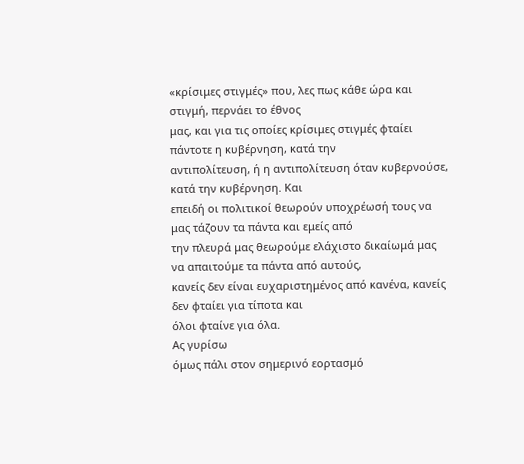«κρίσιμες στιγμές» που, λες πως κάθε ώρα και στιγμή, περνάει το έθνος
μας, και για τις οποίες κρίσιμες στιγμές φταίει πάντοτε η κυβέρνηση, κατά την
αντιπολίτευση, ή η αντιπολίτευση όταν κυβερνούσε, κατά την κυβέρνηση. Και
επειδή οι πολιτικοί θεωρούν υποχρέωσή τους να μας τάζουν τα πάντα και εμείς από
την πλευρά μας θεωρούμε ελάχιστο δικαίωμά μας να απαιτούμε τα πάντα από αυτούς,
κανείς δεν είναι ευχαριστημένος από κανένα, κανείς δεν φταίει για τίποτα και
όλοι φταίνε για όλα.
Ας γυρίσω
όμως πάλι στον σημερινό εορτασμό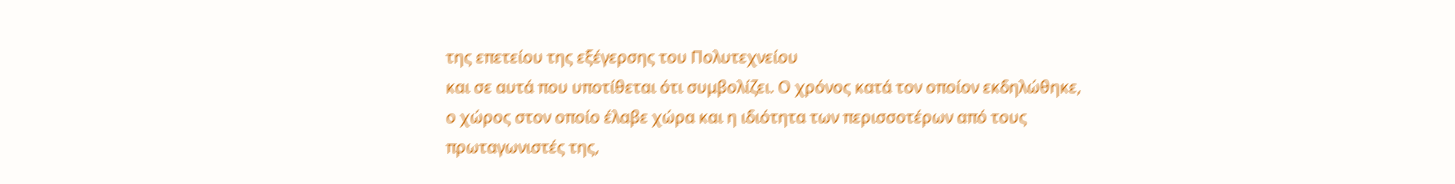της επετείου της εξέγερσης του Πολυτεχνείου
και σε αυτά που υποτίθεται ότι συμβολίζει. Ο χρόνος κατά τον οποίον εκδηλώθηκε,
ο χώρος στον οποίο έλαβε χώρα και η ιδιότητα των περισσοτέρων από τους
πρωταγωνιστές της,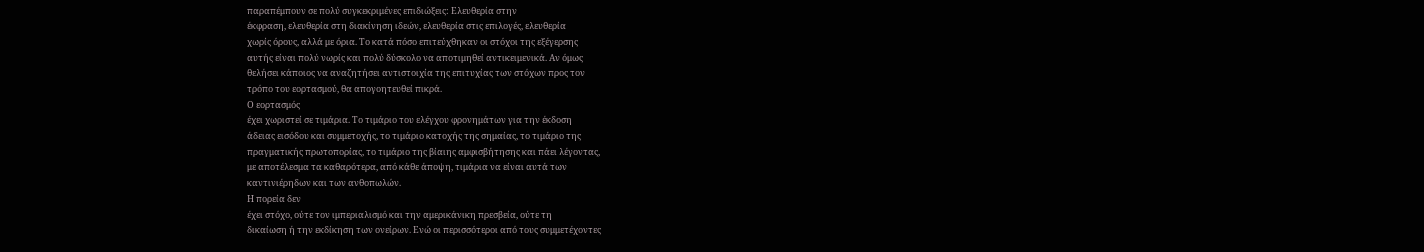παραπέμπουν σε πολύ συγκεκριμένες επιδιώξεις: Ελευθερία στην
έκφραση, ελευθερία στη διακίνηση ιδεών, ελευθερία στις επιλογές, ελευθερία
χωρίς όρους, αλλά με όρια. Το κατά πόσο επιτεύχθηκαν οι στόχοι της εξέγερσης
αυτής είναι πολύ νωρίς και πολύ δύσκολο να αποτιμηθεί αντικειμενικά. Αν όμως
θελήσει κάποιος να αναζητήσει αντιστοιχία της επιτυχίας των στόχων προς τον
τρόπο του εορτασμού, θα απογοητευθεί πικρά.
Ο εορτασμός
έχει χωριστεί σε τιμάρια. Το τιμάριο του ελέγχου φρονημάτων για την έκδοση
άδειας εισόδου και συμμετοχής, το τιμάριο κατοχής της σημαίας, το τιμάριο της
πραγματικής πρωτοπορίας, το τιμάριο της βίαιης αμφισβήτησης και πάει λέγοντας,
με αποτέλεσμα τα καθαρότερα, από κάθε άποψη, τιμάρια να είναι αυτά των
καντινιέρηδων και των ανθοπωλών.
Η πορεία δεν
έχει στόχο, ούτε τον ιμπεριαλισμό και την αμερικάνικη πρεσβεία, ούτε τη
δικαίωση ή την εκδίκηση των ονείρων. Ενώ οι περισσότεροι από τους συμμετέχοντες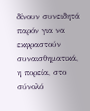δίνουν συνειδητά παρόν για να εκφραστούν συναισθηματικά, η πορεία, στο σύνολό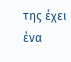της έχει ένα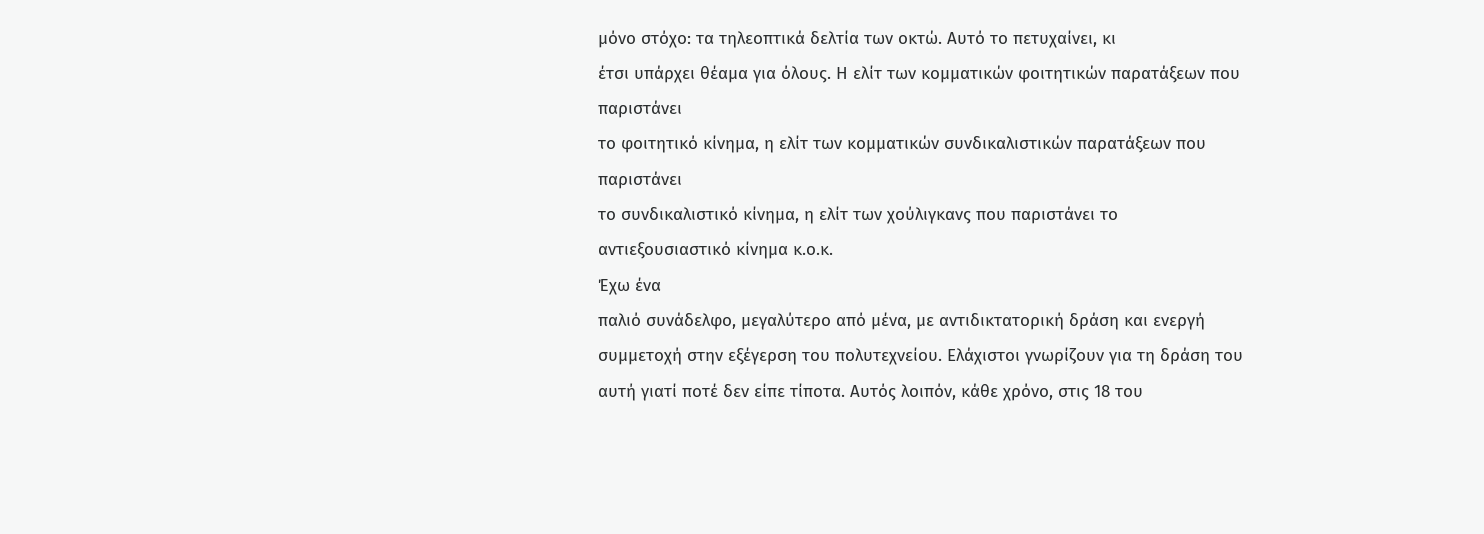μόνο στόχο: τα τηλεοπτικά δελτία των οκτώ. Αυτό το πετυχαίνει, κι
έτσι υπάρχει θέαμα για όλους. Η ελίτ των κομματικών φοιτητικών παρατάξεων που παριστάνει
το φοιτητικό κίνημα, η ελίτ των κομματικών συνδικαλιστικών παρατάξεων που παριστάνει
το συνδικαλιστικό κίνημα, η ελίτ των χούλιγκανς που παριστάνει το
αντιεξουσιαστικό κίνημα κ.ο.κ.
Έχω ένα
παλιό συνάδελφο, μεγαλύτερο από μένα, με αντιδικτατορική δράση και ενεργή
συμμετοχή στην εξέγερση του πολυτεχνείου. Ελάχιστοι γνωρίζουν για τη δράση του
αυτή γιατί ποτέ δεν είπε τίποτα. Αυτός λοιπόν, κάθε χρόνο, στις 18 του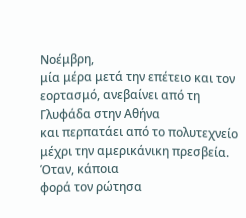Νοέμβρη,
μία μέρα μετά την επέτειο και τον εορτασμό, ανεβαίνει από τη Γλυφάδα στην Αθήνα
και περπατάει από το πολυτεχνείο μέχρι την αμερικάνικη πρεσβεία. Όταν, κάποια
φορά τον ρώτησα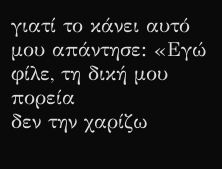γιατί το κάνει αυτό μου απάντησε: «Εγώ φίλε, τη δική μου πορεία
δεν την χαρίζω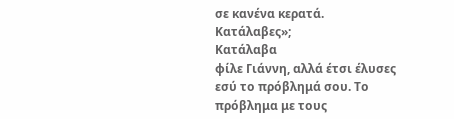σε κανένα κερατά. Κατάλαβες»;
Κατάλαβα
φίλε Γιάννη, αλλά έτσι έλυσες εσύ το πρόβλημά σου. Το πρόβλημα με τους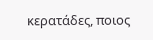κερατάδες, ποιος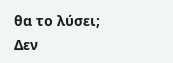θα το λύσει;
Δεν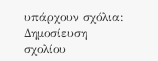υπάρχουν σχόλια:
Δημοσίευση σχολίου